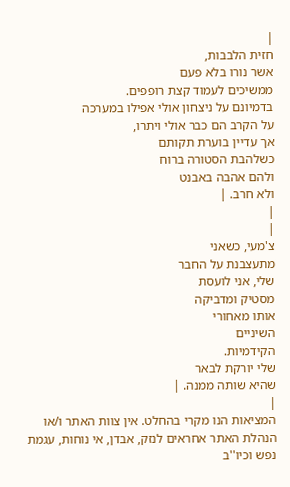|
חזית הלבבות,
אשר נורו בלא פעם
ממשיכים לעמוד קצת רופפים.
בדמיונם על ניצחון אולי אפילו במערכה
על הקרב הם כבר אולי ויתרו,
אך עדיין בוערת תקותם
כשלהבת הסטורה ברוח
ולהם אהבה באבנט
ולא חרב. |
|
|
צ'מעי, כשאני
מתעצבנת על החבר
שלי, אני לועסת
מסטיק ומדביקה
אותו מאחורי
השיניים
הקידמיות.
שלי יורקת לבאר
שהיא שותה ממנה. |
|
המציאות הנו מקרי בהחלט. אין צוות האתר ו/או
הנהלת האתר אחראים לנזק, אבדן, אי נוחות, עגמת
נפש וכיו''ב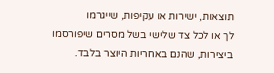תוצאות, ישירות או עקיפות, שייגרמו
לך או לכל צד שלישי בשל מסרים שיפורסמו
ביצירות, שהנם באחריות היוצר בלבד.